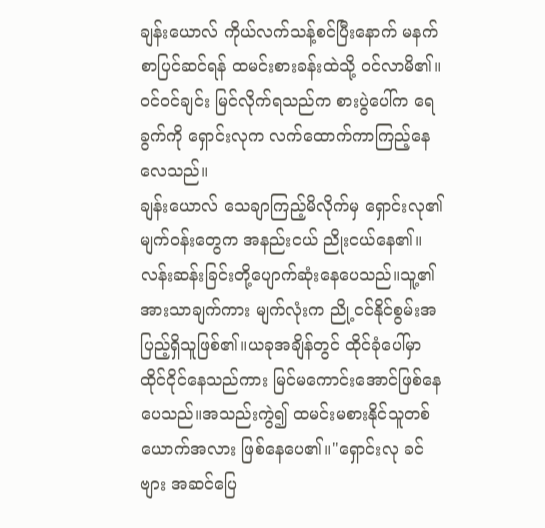ချန်းယောလ် ကိုယ်လက်သန့်စင်ပြီးနောက် မနက်စာပြင်ဆင်ရန် ထမင်းစားခန်းထဲသို့ ဝင်လာမိ၏။ဝင်ဝင်ချင်း မြင်လိုက်ရသည်က စားပွဲပေါ်က ရေခွက်ကို ရှောင်းလုက လက်ထောက်ကာကြည့်နေလေသည်။
ချန်းယောလ် သေချာကြည့်မိလိုက်မှ ရှောင်းလု၏ မျက်ဝန်းတွေက အနည်းငယ် ညိုးငယ်နေ၏။လန်းဆန်းခြင်းတို့ပျောက်ဆုံးနေပေသည်။သူ့၏အားသာချက်ကား မျက်လုံးက ညို့ငင်နိုင်စွမ်းအပြည့်ရှိသူဖြစ်၏။ယခုအချိန်တွင် ထိုင်ခုံပေါ်မှာ ထိုင်ငိုင်နေသည်ကား မြင်မကောင်းအောင်ဖြစ်နေပေသည်။အသည်းကွဲ၍ ထမင်းမစားနိုင်သူတစ်ယောက်အလား ဖြစ်နေပေ၏။"ရှောင်းလု ခင်ဗျား အဆင်ပြေ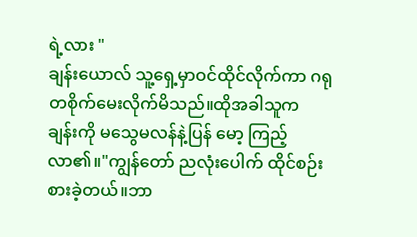ရဲ့လား "
ချန်းယောလ် သူ့ရှေ့မှာဝင်ထိုင်လိုက်ကာ ဂရုတစိုက်မေးလိုက်မိသည်။ထိုအခါသူက
ချန်းကို မသွေမလန်နဲ့ပြန် မော့ ကြည့်လာ၏။"ကျွန်တော် ညလုံးပေါက် ထိုင်စဉ်းစားခဲ့တယ်။ဘာ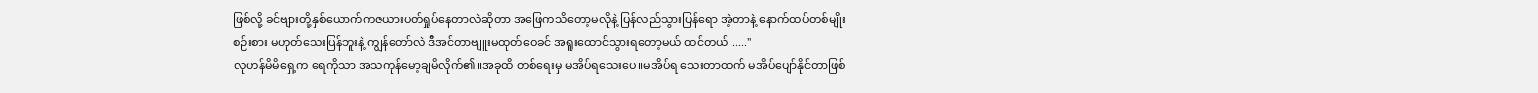ဖြစ်လို့ ခင်ဗျားတို့နှစ်ယောက်ကဇယားပတ်ရှုပ်နေတာလဲဆိုတာ အဖြေကသိတော့မလိုနဲ့ ပြန်လည်သွားပြန်ရော အဲ့တာနဲ့ နောက်ထပ်တစ်မျိုးစဉ်းစား မဟုတ်သေးပြန်ဘူးနဲ့ ကျွန်တော်လဲ ဒီအင်တာဗျူးမထုတ်ဝေခင် အရူးထောင်သွားရတော့မယ် ထင်တယ် ....."
လုဟန်မိမိရှေ့က ရေကိုသာ အသကုန်မော့ချမိလိုက်၏။အခုထိ တစ်ရေးမှ မအိပ်ရသေးပေ။မအိပ်ရ သေးတာထက် မအိပ်ပျော်နိုင်တာဖြစ်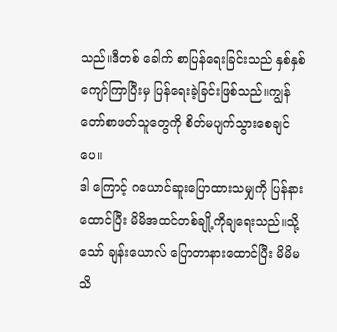သည်။ဒီတစ် ခေါက် စာပြန်ရေးခြင်းသည် နှစ်နှစ် ကျော်ကြာပြီးမှ ပြန်ရေးခဲ့ခြင်းဖြစ်သည်။ကျွန် တော်စာဖတ်သူတွေကို စိတ်မပျက်သွားစေချင်ပေ။
ဒါ ကြောင့် ဂယောင်ဆူးပြောထားသမျှကို ပြန်နားထောင်ပြီး မိမိအထင်တစ်ချို့ကိုချရေးသည်။သို့သော် ချန်းယောလ် ပြောတာနားထောင်ပြီး မိမိမသိ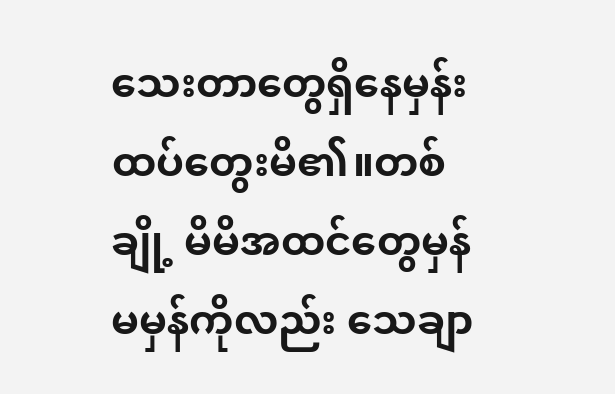သေးတာတွေရှိနေမှန်း ထပ်တွေးမိ၏။တစ်ချို့ မိမိအထင်တွေမှန်မမှန်ကိုလည်း သေချာ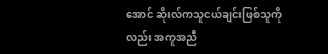အောင် ဆိုးလ်ကသူငယ်ချင်းဖြစ်သူကိုလည်း အကူအညီ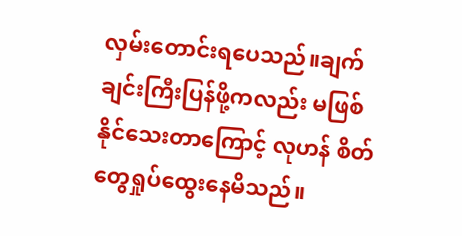လှမ်းတောင်းရပေသည်။ချက်ချင်းကြီးပြန်ဖို့ကလည်း မဖြစ်နိုင်သေးတာကြောင့် လုဟန် စိတ်တွေရှုပ်ထွေးနေမိသည်။